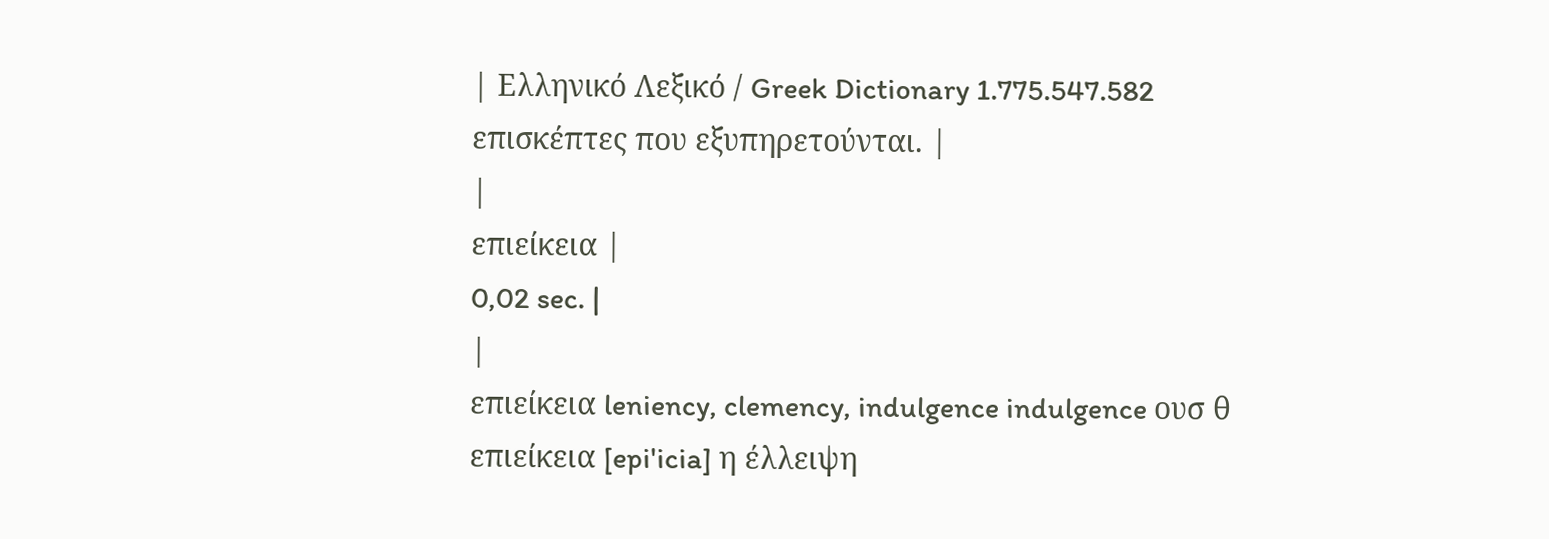| Ελληνικό Λεξικό / Greek Dictionary 1.775.547.582 επισκέπτες που εξυπηρετούνται. |
|
επιείκεια |
0,02 sec. |
|
επιείκεια leniency, clemency, indulgence indulgence ουσ θ επιείκεια [epi'icia] η έλλειψη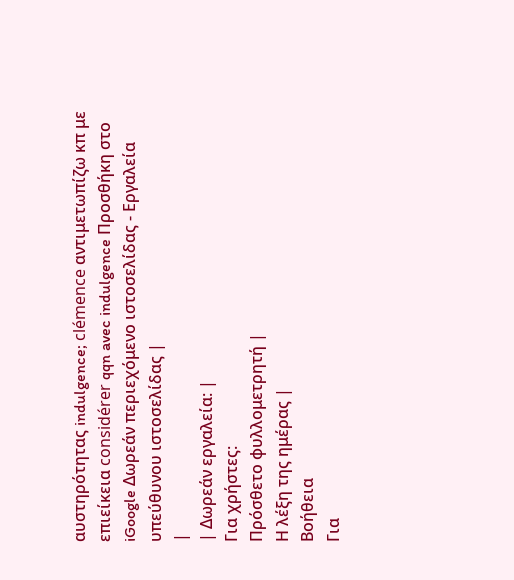αυστηρότητας indulgence; clémence αντιμετωπίζω κπ με επιείκεια considérer qqn avec indulgence Προσθήκη στο iGoogle Δωρεάν περιεχόμενο ιστοσελίδας - Εργαλεία υπεύθυνου ιστοσελίδας |
|
| Δωρεάν εργαλεία: |
Για χρήστες:
Πρόσθετο φυλλομετρητή |
Η λέξη της ημέρας |
Βοήθεια
Για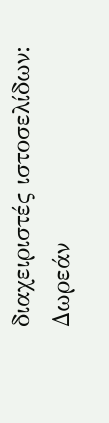διαχειριστές ιστοσελίδων: Δωρεάν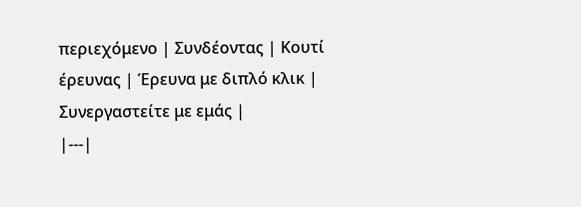περιεχόμενο | Συνδέοντας | Κουτί έρευνας | Έρευνα με διπλό κλικ | Συνεργαστείτε με εμάς |
|---|